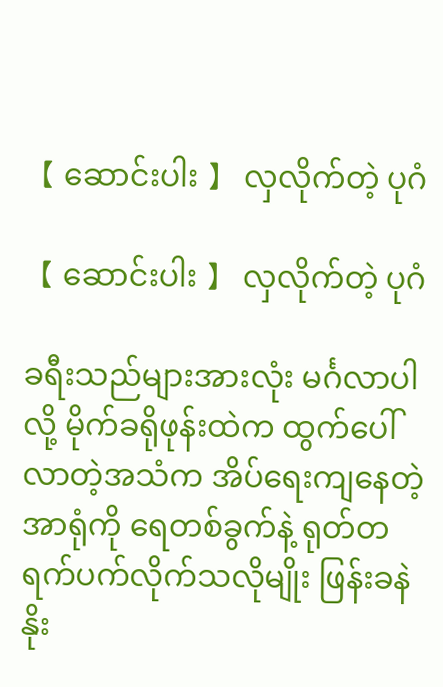【 ဆောင်းပါး 】 လှလိုက်တဲ့ ပုဂံ

【 ဆောင်းပါး 】 လှလိုက်တဲ့ ပုဂံ

ခရီးသည်များအားလုံး မင်္ဂလာပါလို့ မိုက်ခရိုဖုန်းထဲက ထွက်ပေါ်လာတဲ့အသံက အိပ်ရေးကျနေတဲ့ အာရုံကို ရေတစ်ခွက်နဲ့ ရုတ်တရက်ပက်လိုက်သလိုမျိုး ဖြန်းခနဲ နိုး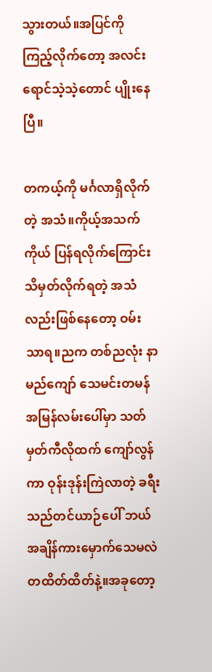သွားတယ်။အပြင်ကို ကြည့်လိုက်တော့ အလင်းရောင်သဲ့သဲ့တောင် ပျိုးနေပြီ။

တကယ့်ကို မင်္ဂလာရှိလိုက်တဲ့ အသံ။ကိုယ့်အသက်ကိုယ် ပြန်ရလိုက်ကြောင်း သိမှတ်လိုက်ရတဲ့ အသံလည်းဖြစ်နေတော့ ဝမ်းသာရ။ညက တစ်ညလုံး နာမည်ကျော် သေမင်းတမန် အမြန်လမ်းပေါ်မှာ သတ်မှတ်ကီလိုထက် ကျော်လွန်ကာ ဝုန်းဒုန်းကြဲလာတဲ့ ခရီးသည်တင်ယာဉ်ပေါ် ဘယ်အချိန်ကားမှောက်သေမလဲ တထိတ်ထိတ်နဲ့။အခုတော့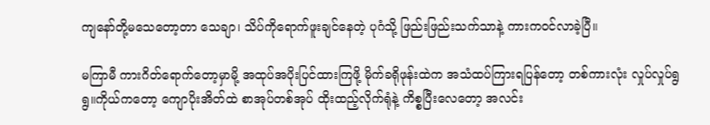ကျနော်တို့မသေတော့တာ သေချာ၊ သိပ်ကိုရောက်ဖူးချင်နေတဲ့ ပုဂံသို့ ဖြည်းဖြည်းသက်သာနဲ့ ကားကဝင်လာခဲ့ပြီ။

မကြာမီ ကားဂိတ်ရောက်တော့မှာမို့ အထုပ်အပိုးပြင်ထားကြဖို့ မိုက်ခရိုဖုန်းထဲက အသံထပ်ကြားရပြန်တော့ တစ်ကားလုံး လှုပ်လှုပ်ရွရွ။ကိုယ်ကတော့ ကျောပိုးအိတ်ထဲ စာအုပ်တစ်အုပ် ထိုးထည့်လိုက်ရုံနဲ့ ကိစ္စပြီးလေတော့ အလင်း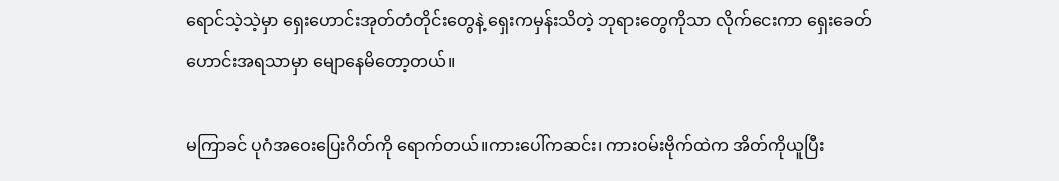ရောင်သဲ့သဲ့မှာ ရှေးဟောင်းအုတ်တံတိုင်းတွေနဲ့ ရှေးကမှန်းသိတဲ့ ဘုရားတွေကိုသာ လိုက်ငေးကာ ရှေးခေတ်ဟောင်းအရသာမှာ မျောနေမိတော့တယ်။

မကြာခင် ပုဂံအဝေးပြေးဂိတ်ကို ရောက်တယ်။ကားပေါ်ကဆင်း၊ ကားဝမ်းဗိုက်ထဲက အိတ်ကိုယူပြီး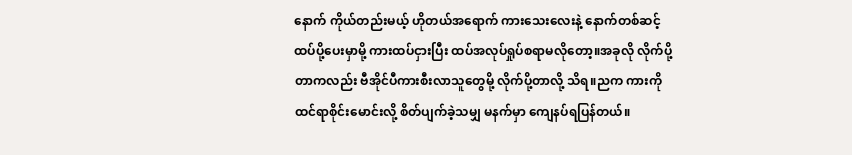နောက် ကိုယ်တည်းမယ့် ဟိုတယ်အရောက် ကားသေးလေးနဲ့ နောက်တစ်ဆင့်ထပ်ပို့ပေးမှာမို့ ကားထပ်ငှားပြီး ထပ်အလုပ်ရှုပ်စရာမလိုတော့။အခုလို လိုက်ပို့တာကလည်း ဗီအိုင်ပီကားစီးလာသူတွေမို့ လိုက်ပို့တာလို့ သိရ။ညက ကားကို ထင်ရာစိုင်းမောင်းလို့ စိတ်ပျက်ခဲ့သမျှ မနက်မှာ ကျေနပ်ရပြန်တယ်။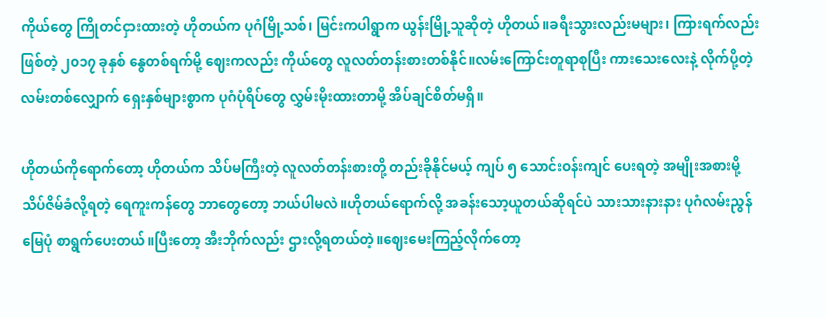ကိုယ်တွေ ကြိုတင်ငှားထားတဲ့ ဟိုတယ်က ပုဂံမြို့သစ်၊ မြင်းကပါရွာက ယွန်းမြို့သူဆိုတဲ့ ဟိုတယ်။ခရီးသွားလည်းမများ၊ ကြားရက်လည်းဖြစ်တဲ့ ၂၀၁၇ ခုနှစ် နွေတစ်ရက်မို့ ဈေးကလည်း ကိုယ်တွေ လူလတ်တန်းစားတစ်နိုင်။လမ်းကြောင်းတူရာစုပြီး ကားသေးလေးနဲ့ လိုက်ပို့တဲ့ လမ်းတစ်လျှောက် ရှေးနှစ်များစွာက ပုဂံပုံရိပ်တွေ လွှမ်းမိုးထားတာမို့ အိပ်ချင်စိတ်မရှိ။

ဟိုတယ်ကိုရောက်တော့ ဟိုတယ်က သိပ်မကြီးတဲ့ လူလတ်တန်းစားတို့ တည်းခိုနိုင်မယ့် ကျပ် ၅ သောင်းဝန်းကျင် ပေးရတဲ့ အမျိုးအစားမို့ သိပ်ဇိမ်ခံလို့ရတဲ့ ရေကူးကန်တွေ ဘာတွေတော့ ဘယ်ပါမလဲ။ဟိုတယ်ရောက်လို့ အခန်းသော့ယူတယ်ဆိုရင်ပဲ သားသားနားနား ပုဂံလမ်းညွန်မြေပုံ စာရွက်ပေးတယ်။ပြီးတော့ အီးဘိုက်လည်း ဌားလို့ရတယ်တဲ့။ဈေးမေးကြည့်လိုက်တော့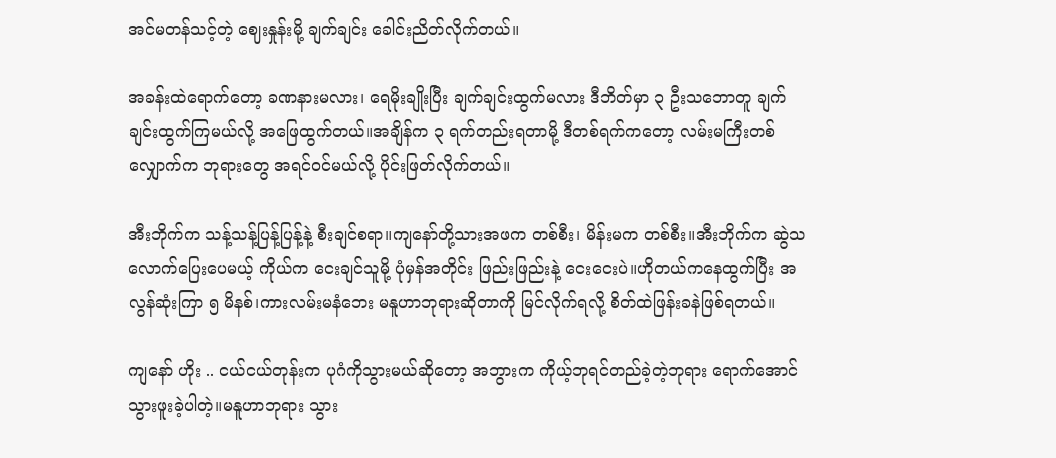အင်မတန်သင့်တဲ့ ဈေးနှုန်းမို့ ချက်ချင်း ခေါင်းညိတ်လိုက်တယ်။

အခန်းထဲရောက်တော့ ခဏနားမလား၊ ရေမိုးချိုးပြီး ချက်ချင်းထွက်မလား ဒီဘိတ်မှာ ၃ ဦးသဘောတူ ချက်ချင်းထွက်ကြမယ်လို့ အဖြေထွက်တယ်။အချိန်က ၃ ရက်တည်းရတာမို့ ဒီတစ်ရက်ကတော့ လမ်းမကြီးတစ်လျှောက်က ဘုရားတွေ အရင်ဝင်မယ်လို့ ပိုင်းဖြတ်လိုက်တယ်။

အီးဘိုက်က သန့်သန့်ပြန့်ပြန့်နဲ့ စီးချင်စရာ။ကျနော်တို့သားအဖက တစ်စီး၊ မိန်းမက တစ်စီး။အီးဘိုက်က ဆွဲသလောက်ပြေးပေမယ့် ကိုယ်က ငေးချင်သူမို့ ပုံမှန်အတိုင်း ဖြည်းဖြည်းနဲ့ ငေးငေးပဲ။ဟိုတယ်ကနေထွက်ပြီး အလွန်ဆုံးကြာ ၅ မိနစ်၊ကားလမ်းမနံဘေး မနူဟာဘုရားဆိုတာကို မြင်လိုက်ရလို့ စိတ်ထဲဖြန်းခနဲဖြစ်ရတယ်။

ကျနော် ဟိုး .. ငယ်ငယ်တုန်းက ပုဂံကိုသွားမယ်ဆိုတော့ အဘွားက ကိုယ့်ဘုရင်တည်ခဲ့တဲ့ဘုရား ရောက်အောင် သွားဖူးခဲ့ပါတဲ့။မနူဟာဘုရား သွား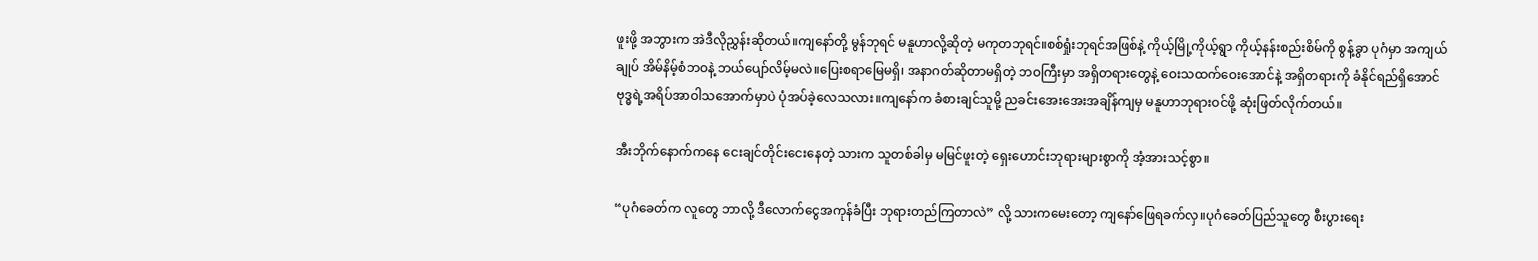ဖူးဖို့ အဘွားက အဲဒီလိုညွှန်းဆိုတယ်။ကျနော်တို့ မွန်ဘုရင် မနူဟာလို့ဆိုတဲ့ မကုတဘုရင်။စစ်ရှုံးဘုရင်အဖြစ်နဲ့ ကိုယ့်မြို့ကိုယ့်ရွာ ကိုယ့်နန်းစည်းစိမ်ကို စွန့်ခွာ ပုဂံမှာ အကျယ်ချုပ် အိမ်နိမ့်စံဘဝနဲ့ ဘယ်ပျော်လိမ့်မလဲ။ပြေးစရာမြေမရှိ၊ အနာဂတ်ဆိုတာမရှိတဲ့ ဘဝကြီးမှာ အရှိတရားတွေနဲ့ ဝေးသထက်ဝေးအောင်နဲ့ အရှိတရားကို ခံနိုင်ရည်ရှိအောင် ဗုဒ္ဓရဲ့အရိပ်အာဝါသအောက်မှာပဲ ပုံအပ်ခဲ့လေသလား။ကျနော်က ခံစားချင်သူမို့ ညခင်းအေးအေးအချိန်ကျမှ မနူဟာဘုရားဝင်ဖို့ ဆုံးဖြတ်လိုက်တယ်။

အီးဘိုက်နောက်ကနေ ငေးချင်တိုင်းငေးနေတဲ့ သားက သူတစ်ခါမှ မမြင်ဖူးတဲ့ ရှေးဟောင်းဘုရားများစွာကို အံ့အားသင့်စွာ။

“ပုဂံခေတ်က လူတွေ ဘာလို့ ဒီလောက်ငွေအကုန်ခံပြီး ဘုရားတည်ကြတာလဲ” လို့ သားကမေးတော့ ကျနော်ဖြေရခက်လှ။ပုဂံခေတ်ပြည်သူတွေ စီးပွားရေး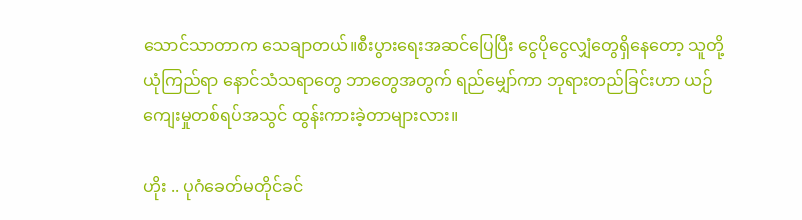သောင်သာတာက သေချာတယ်။စီးပွားရေးအဆင်ပြေပြီး ငွေပိုငွေလျှံတွေရှိနေတော့ သူတို့ယုံကြည်ရာ နောင်သံသရာတွေ ဘာတွေအတွက် ရည်မျှော်ကာ ဘုရားတည်ခြင်းဟာ ယဉ်ကျေးမှုတစ်ရပ်အသွင် ထွန်းကားခဲ့တာများလား။

ဟိုး .. ပုဂံခေတ်မတိုင်ခင်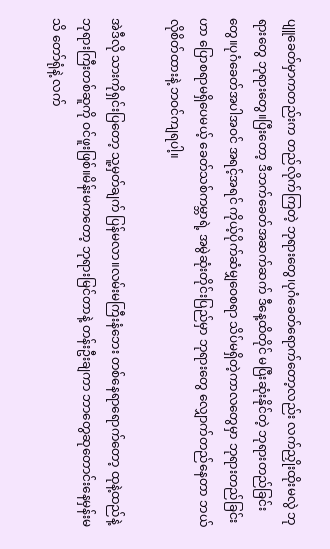ပျူခေတ်မှာကတည်းက တည်လိုက်ကြတဲ့ ဘုရားတွေ၊ပုဂံခေတ်ရောက်တော့လည်း လက်ညှိုးထိုးမလွဲ ဘုရားတွေ ဘုရားတွေ။ပြီးတော့ ဒီဘက်ခေတ်အဆက်ဆက် ဒီနေ့ထိတိုင် မပြီးဆုံးနိုင်တဲ့ ဘုရားတည်ခြင်းတွေ။ပုဂံခေတ်အပါအဝင် အရင့်အရင် ကိုယ့်ပိုက်ဆံမျှဝေစရာ သိပ်မရှိတဲ့ကာလတွေမှာ ဘုရားတည်ခြင်းဟာ ပြောစရာမရှိပေမယ့် ခေတ်သစ်ကမ္ဘာရဲ့ အမွဲဆုံးတိုင်းပြည်မှာ ဘုရားတွေ လျှောက်တည်နေတာ ဘယ်လိုစိတ်ထားနဲ့ ဘဝင်ကျရပါ့။

အဲဒီလို သားကိုရှင်းပြတော့ သူ့မှတ်ချက် ပြန်မလာ။လမ်းမကြီးနံဘေး တစ်နေရာရောက်တော့ ထုနဲ့ထည်နဲ့ ဘုရားကြီးတစ်ဆူကို ဝင်ဖူးဖြစ်။မိန်းမကတော့ ဘုရားမြင်တာနဲ့ တန်းဦးချကာ ဘာတွေဆုတောင်းနေမှန်းမသိ တော်ရုံနဲ့ လက်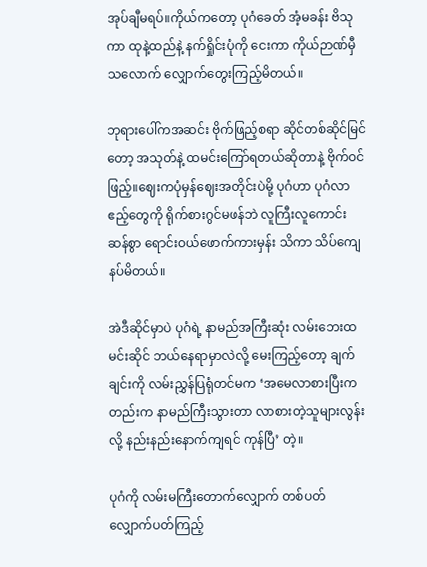အုပ်ချီမရပ်။ကိုယ်ကတော့ ပုဂံခေတ် အံ့မခန်း ဗိသုကာ ထုနဲ့ထည်နဲ့ နက်ရှိုင်းပုံကို ငေးကာ ကိုယ်ဉာဏ်မှီသလောက် လျှောက်တွေးကြည့်မိတယ်။

ဘုရားပေါ်ကအဆင်း ဗိုက်ဖြည့်စရာ ဆိုင်တစ်ဆိုင်မြင်တော့ အသုတ်နဲ့ ထမင်းကြော်ရတယ်ဆိုတာနဲ့ ဗိုက်ဝင်ဖြည့်။ဈေးကပုံမှန်ဈေးအတိုင်းပဲမို့ ပုဂံဟာ ပုဂံလာဧည့်တွေကို ရိုက်စားဂွင်မဖန်ဘဲ လူကြီးလူကောင်းဆန်စွာ ရောင်းဝယ်ဖောက်ကားမှန်း သိကာ သိပ်ကျေနပ်မိတယ်။

အဲဒီဆိုင်မှာပဲ ပုဂံရဲ့ နာမည်အကြီးဆုံး လမ်းဘေးထမင်းဆိုင် ဘယ်နေရာမှာလဲလို့ မေးကြည့်တော့ ချက်ချင်းကို လမ်းညွှန်ပြရုံတင်မက ‘အမေလာစားပြီးကတည်းက နာမည်ကြီးသွားတာ လာစားတဲ့သူများလွန်းလို့ နည်းနည်းနောက်ကျရင် ကုန်ပြီ’ တဲ့။

ပုဂံကို လမ်းမကြီးတောက်လျှောက် တစ်ပတ် လျှောက်ပတ်ကြည့်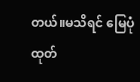တယ်။မသိရင် မြေပုံထုတ်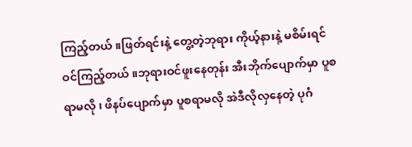ကြည့်တယ်။ဖြတ်ရင်းနဲ့ တွေ့တဲ့ဘုရား ကိုယ့်နားနဲ့ မစိမ်းရင် ဝင်ကြည့်တယ်။ဘုရားဝင်ဖူးနေတုန်း အီးဘိုက်ပျောက်မှာ ပူစရာမလို၊ ဖိနပ်ပျောက်မှာ ပူစရာမလို အဲဒီလိုလှနေတဲ့ ပုဂံ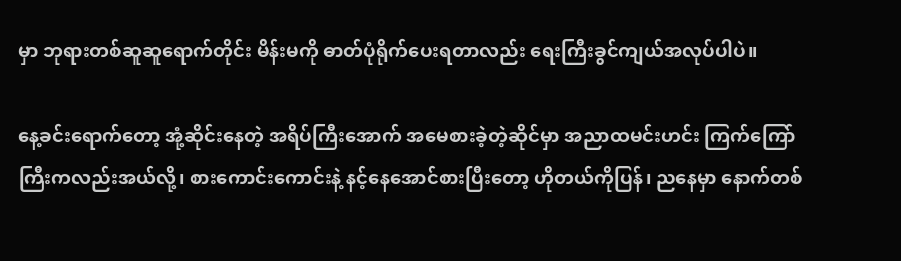မှာ ဘုရားတစ်ဆူဆူရောက်တိုင်း မိန်းမကို ဓာတ်ပုံရိုက်ပေးရတာလည်း ရေးကြီးခွင်ကျယ်အလုပ်ပါပဲ။

နေ့ခင်းရောက်တော့ အုံ့ဆိုင်းနေတဲ့ အရိပ်ကြီးအောက် အမေစားခဲ့တဲ့ဆိုင်မှာ အညာထမင်းဟင်း ကြက်ကြော်ကြီးကလည်းအယ်လို့၊ စားကောင်းကောင်းနဲ့ နင့်နေအောင်စားပြီးတော့ ဟိုတယ်ကိုပြန်၊ ညနေမှာ နောက်တစ်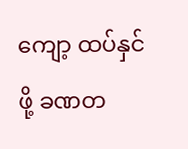ကျော့ ထပ်နှင်ဖို့ ခဏတ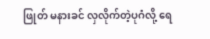ဖြုတ် မနားခင် လှလိုက်တဲ့ပုဂံလို့ ရေ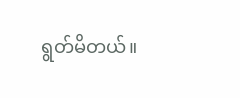ရွတ်မိတယ်။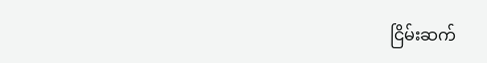ငြိမ်းဆက်